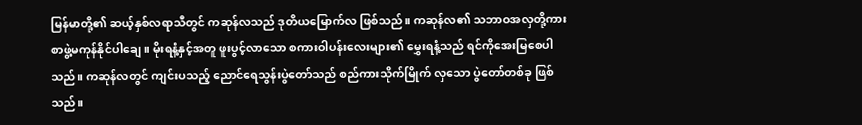မြန်မာတို့၏ ဆယ့်နှစ်လရာသီတွင် ကဆုန်လသည် ဒုတိယမြောက်လ ဖြစ်သည်။ ကဆုန်လ၏ သဘာဝအလှတို့ကား စာဖွဲ့မကုန်နိုင်ပါချေ။ မိုးရနံ့နှင့်အတူ ဖူးပွင့်လာသော စကားဝါပန်းလေးများ၏ မွှေးရနံ့သည် ရင်ကိုအေးမြစေပါသည်။ ကဆုန်လတွင် ကျင်းပသည့် ညောင်ရေသွန်းပွဲတော်သည် စည်ကားသိုက်မြိုက် လှသော ပွဲတော်တစ်ခု ဖြစ်သည်။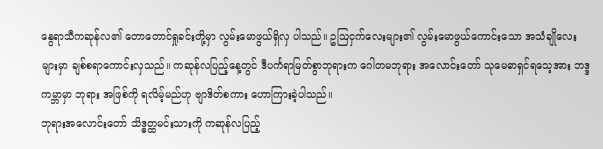နွေရာသီကဆုန်လ၏ တောတောင်ရှုခင်းတို့မှာ လွမ်းမောဖွယ်ရှိလှ ပါသည်။ ဥဩငှက်လေးများ၏ လွမ်းမောဖွယ်ကောင်းသော အသံချိုလေးများမှာ ချစ်စရာကောင်းလှသည်။ ကဆုန်လပြည့်နေ့တွင် ဒီပင်္ကရာမြတ်စွာဘုရားက ဂေါတမဘုရား အလောင်းတော် သုမေဓာရှင်ရသေ့အား ဘဒ္ဒကမ္ဘာမှာ ဘုရား အဖြစ်ကို ရလိမ့်မည်ဟု ဗျာဒိတ်စကား ဟောကြားခဲ့ပါသည်။
ဘုရားအလောင်းတော် သိဒ္ဓတ္ထမင်းသားကို ကဆုန်လပြည့်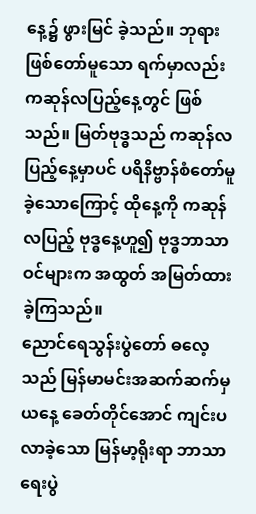နေ့၌ ဖွားမြင် ခဲ့သည်။ ဘုရားဖြစ်တော်မူသော ရက်မှာလည်း ကဆုန်လပြည့်နေ့တွင် ဖြစ်သည်။ မြတ်ဗုဒ္ဓသည် ကဆုန်လပြည့်နေ့မှာပင် ပရိနိဗ္ဗာန်စံတော်မူခဲ့သောကြောင့် ထိုနေ့ကို ကဆုန်လပြည့် ဗုဒ္ဓနေ့ဟူ၍ ဗုဒ္ဓဘာသာဝင်များက အထွတ် အမြတ်ထားခဲ့ကြသည်။
ညောင်ရေသွန်းပွဲတော် ဓလေ့သည် မြန်မာမင်းအဆက်ဆက်မှ ယနေ့ ခေတ်တိုင်အောင် ကျင်းပလာခဲ့သော မြန်မာ့ရိုးရာ ဘာသာရေးပွဲ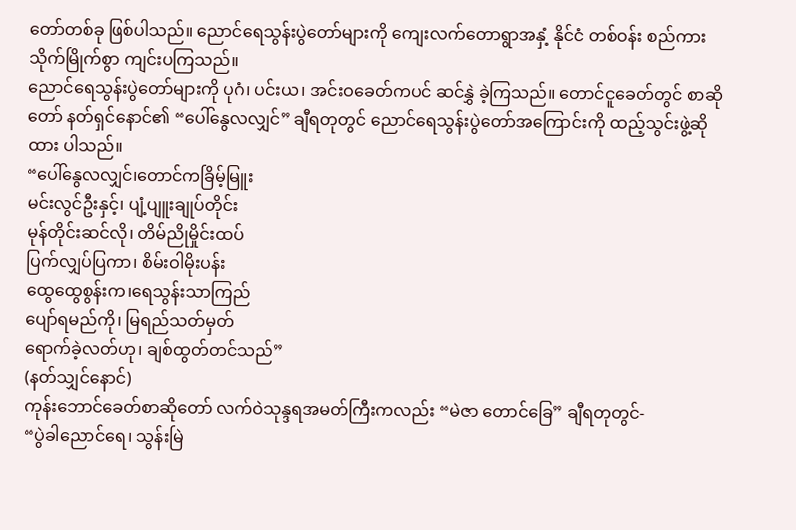တော်တစ်ခု ဖြစ်ပါသည်။ ညောင်ရေသွန်းပွဲတော်များကို ကျေးလက်တောရွာအနှံ့ နိုင်ငံ တစ်ဝန်း စည်ကားသိုက်မြိုက်စွာ ကျင်းပကြသည်။
ညောင်ရေသွန်းပွဲတော်များကို ပုဂံ၊ ပင်းယ၊ အင်းဝခေတ်ကပင် ဆင်နွှဲ ခဲ့ကြသည်။ တောင်ငူခေတ်တွင် စာဆိုတော် နတ်ရှင်နောင်၏ “ပေါ်နွေလလျှင်” ချီရတုတွင် ညောင်ရေသွန်းပွဲတော်အကြောင်းကို ထည့်သွင်းဖွဲ့ဆိုထား ပါသည်။
“ပေါ်နွေလလျှင်၊တောင်ကခြိမ့်မြူး
မင်းလွင်ဦးနှင့်၊ ပျံ့ပျူးချုပ်တိုင်း
မုန်တိုင်းဆင်လို၊ တိမ်ညိုမှိုင်းထပ်
ပြက်လျှပ်ပြကာ၊ စိမ်းဝါမိုးပန်း
ထွေထွေစွန်းက၊ရေသွန်းသာကြည်
ပျော်ရမည်ကို၊ မြရည်သတ်မှတ်
ရောက်ခဲ့လတ်ဟု၊ ချစ်ထွတ်တင်သည်”
(နတ်သျှင်နောင်)
ကုန်းဘောင်ခေတ်စာဆိုတော် လက်ဝဲသုန္ဒရအမတ်ကြီးကလည်း “မဲဇာ တောင်ခြေ” ချီရတုတွင်-
“ပွဲခါညောင်ရေ၊ သွန်းမြဲ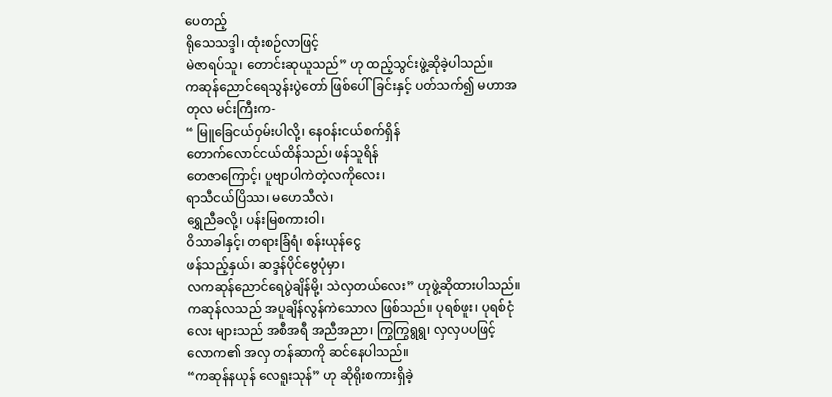ပေတည့်
ရိုသေသဒ္ဒါ၊ ထုံးစဉ်လာဖြင့်
မဲဇာရပ်သူ၊ တောင်းဆုယူသည်” ဟု ထည့်သွင်းဖွဲ့ဆိုခဲ့ပါသည်။
ကဆုန်ညောင်ရေသွန်းပွဲတော် ဖြစ်ပေါ်ခြင်းနှင့် ပတ်သက်၍ မဟာအတုလ မင်းကြီးက-
“ မြူခြေငယ်ဝှမ်းပါလို့၊ နေဝန်းငယ်စက်ရှိန်
တောက်လောင်ငယ်ထိန်သည်၊ ဖန်သူရိန်
တေဇာကြောင့်၊ ပူဗျာပါကဲတဲ့လကိုလေး၊
ရာသီငယ်ပြိဿ၊ မဟေသီလဲ၊
ရွှေညီခလို့၊ ပန်းမြစကားဝါ၊
ဝိသာခါနှင့်၊ တရားခြံရံ၊ စန်းယုန်ငွေ
ဖန်သည့်နှယ်၊ ဆဒ္ဒန်ပိုင်ဗွေပုံမှာ၊
လကဆုန်ညောင်ရေပွဲချိန်မို့၊ သဲလှတယ်လေး” ဟုဖွဲ့ဆိုထားပါသည်။
ကဆုန်လသည် အပူချိန်လွန်ကဲသောလ ဖြစ်သည်။ ပုရစ်ဖူး၊ ပုရစ်ငုံလေး များသည် အစီအရီ အညီအညာ၊ ကြွကြွရွရွ၊ လှလှပပဖြင့် လောက၏ အလှ တန်ဆာကို ဆင်နေပါသည်။
“ကဆုန်နယုန် လေရူးသုန်” ဟု ဆိုရိုးစကားရှိခဲ့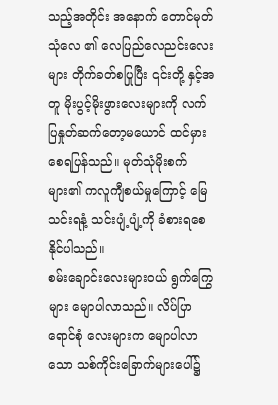သည့်အတိုင်း အနောက် တောင်မုတ်သုံလေ ၏ လေပြည်လေညင်းလေးများ တိုက်ခတ်စပြုပြီး ၎င်းတို့ နှင့်အတူ မိုးပွင့်မိုးဖွားလေးများကို လက်ပြနှုတ်ဆက်တော့မယောင် ထင်မှား စေရပြန်သည်။ မုတ်သုံမိုးစက်များ၏ ကလူကျီစယ်မှုကြောင့် မြေသင်းရနံ့ သင်းပျံ့ပျံ့ကို ခံစားရစေနိုင်ပါသည်။
စမ်းချောင်းလေးများဝယ် ရွက်ကြွေများ မျောပါလာသည်။ လိပ်ပြာရောင်စုံ လေးများက မျောပါလာသော သစ်ကိုင်းခြောက်များပေါ်၌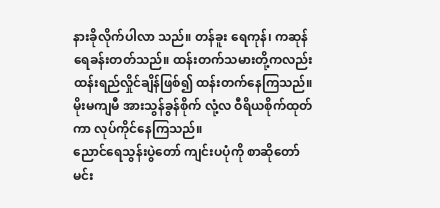နားခိုလိုက်ပါလာ သည်။ တန်ခူး ရေကုန်၊ ကဆုန်ရေခန်းတတ်သည်။ ထန်းတက်သမားတို့ကလည်း ထန်းရည်လှိုင်ချိန်ဖြစ်၍ ထန်းတက်နေကြသည်။ မိုးမကျမီ အားသွန်ခွန်စိုက် လုံ့လ ဝီရိယစိုက်ထုတ်ကာ လုပ်ကိုင်နေကြသည်။
ညောင်ရေသွန်းပွဲတော် ကျင်းပပုံကို စာဆိုတော် မင်း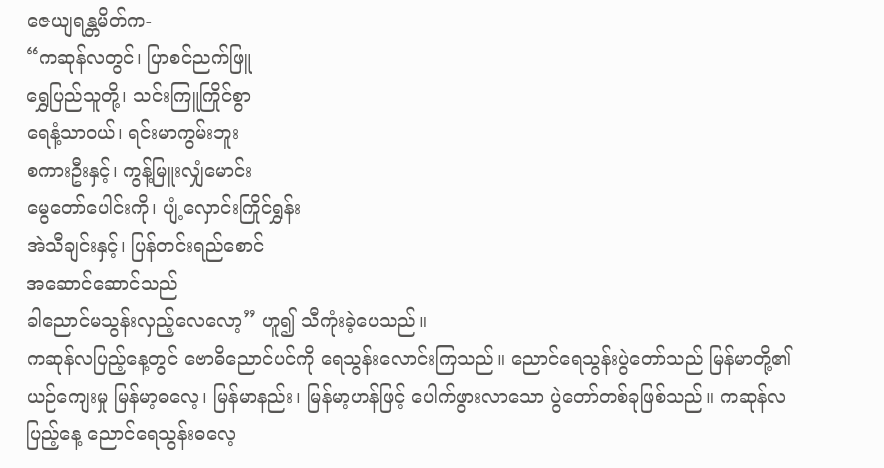ဇေယျရန္တမိတ်က-
“ကဆုန်လတွင်၊ ပြာစင်ညက်ဖြူ
ရွှေပြည်သူတို့၊ သင်းကြူကြိုင်စွာ
ရေနံ့သာဝယ်၊ ရင်းမာကွမ်းဘူး
စကားဦးနှင့်၊ ကွန့်မြူးလျှံမောင်း
မွေတော်ပေါင်းကို၊ ပျံ့လှောင်းကြိုင်ရွှန်း
အဲသီချင်းနှင့်၊ ပြန်တင်းရည်စောင်
အဆောင်ဆောင်သည်
ခါညောင်မသွန်းလှည့်လေလော့” ဟူ၍ သီကုံးခဲ့ပေသည်။
ကဆုန်လပြည့်နေ့တွင် ဗောဓိညောင်ပင်ကို ရေသွန်းလောင်းကြသည်။ ညောင်ရေသွန်းပွဲတော်သည် မြန်မာတို့၏ ယဉ်ကျေးမှု မြန်မာ့ဓလေ့၊ မြန်မာနည်း၊ မြန်မာ့ဟန်ဖြင့် ပေါက်ဖွားလာသော ပွဲတော်တစ်ခုဖြစ်သည်။ ကဆုန်လပြည့်နေ့ ညောင်ရေသွန်းဓလေ့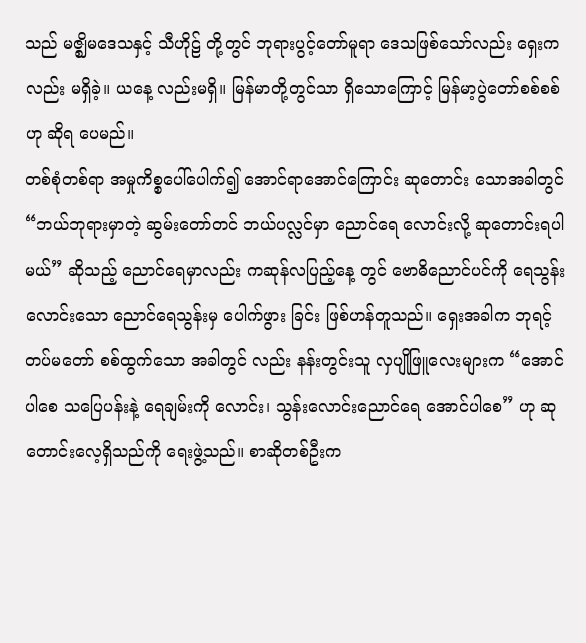သည် မဇ္ဈိမဒေသနှင့် သီဟိုဠ် တို့တွင် ဘုရားပွင့်တော်မူရာ ဒေသဖြစ်သော်လည်း ရှေးကလည်း မရှိခဲ့။ ယနေ့ လည်းမရှိ။ မြန်မာတို့တွင်သာ ရှိသောကြောင့် မြန်မာ့ပွဲတော်စစ်စစ်ဟု ဆိုရ ပေမည်။
တစ်စုံတစ်ရာ အမှုကိစ္စပေါ်ပေါက်၍ အောင်ရာအောင်ကြောင်း ဆုတောင်း သောအခါတွင် “ဘယ်ဘုရားမှာတဲ့ ဆွမ်းတော်တင် ဘယ်ပလ္လင်မှာ ညောင်ရေ လောင်းလို့ ဆုတောင်းရပါမယ်” ဆိုသည့် ညောင်ရေမှာလည်း ကဆုန်လပြည့်နေ့ တွင် ဗောဓိညောင်ပင်ကို ရေသွန်းလောင်းသော ညောင်ရေသွန်းမှ ပေါက်ဖွား ခြင်း ဖြစ်ဟန်တူသည်။ ရှေးအခါက ဘုရင့်တပ်မတော် စစ်ထွက်သော အခါတွင် လည်း နန်းတွင်းသူ လှပျိုဖြူလေးများက “အောင်ပါစေ သပြေပန်းနဲ့ ရေချမ်းကို လောင်း၊ သွန်းလောင်းညောင်ရေ အောင်ပါစေ” ဟု ဆုတောင်းလေ့ရှိသည်ကို ရေးဖွဲ့သည်။ စာဆိုတစ်ဦးက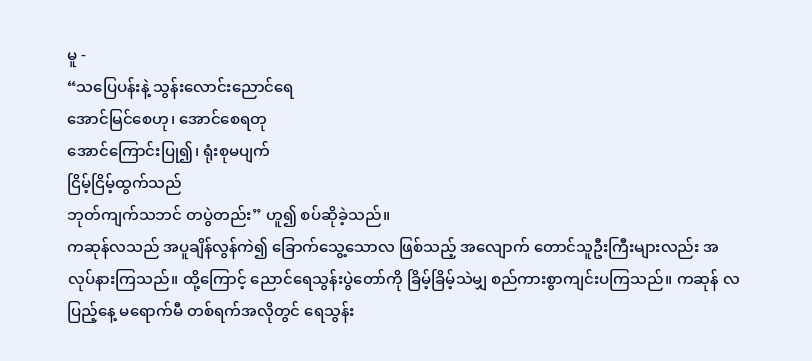မူ -
“သပြေပန်းနဲ့ သွန်းလောင်းညောင်ရေ
အောင်မြင်စေဟု၊ အောင်စေရတု
အောင်ကြောင်းပြု၍၊ ရုံးစုမပျက်
ငြိမ့်ငြိမ့်ထွက်သည်
ဘုတ်ကျက်သဘင် တပွဲတည်း” ဟူ၍ စပ်ဆိုခဲ့သည်။
ကဆုန်လသည် အပူချိန်လွန်ကဲ၍ ခြောက်သွေ့သောလ ဖြစ်သည့် အလျောက် တောင်သူဦးကြီးများလည်း အလုပ်နားကြသည်။ ထို့ကြောင့် ညောင်ရေသွန်းပွဲတော်ကို ခြိမ့်ခြိမ့်သဲမျှ စည်ကားစွာကျင်းပကြသည်။ ကဆုန် လပြည့်နေ့ မရောက်မီ တစ်ရက်အလိုတွင် ရေသွန်း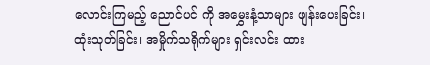လောင်းကြမည့် ညောင်ပင် ကို အမွှေးနံ့သာများ ဖျန်းပေးခြင်း၊ ထုံးသုတ်ခြင်း၊ အမှိုက်သရိုက်များ ရှင်းလင်း ထား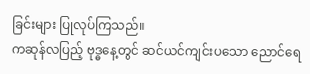ခြင်းများ ပြုလုပ်ကြသည်။
ကဆုန်လပြည့် ဗုဒ္ဓနေ့တွင် ဆင်ယင်ကျင်းပသော ညောင်ရေ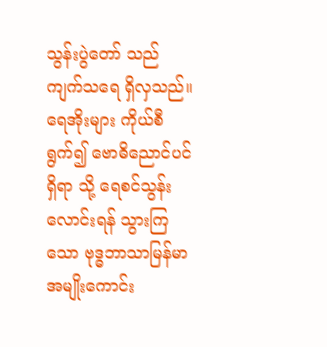သွန်းပွဲတော် သည် ကျက်သရေ ရှိလှသည်။ ရေအိုးများ ကိုယ်စီရွက်၍ ဗောဓိညောင်ပင်ရှိရာ သို့ ရေစင်သွန်းလောင်းရန် သွားကြသော ဗုဒ္ဓဘာသာမြန်မာအမျိုးကောင်း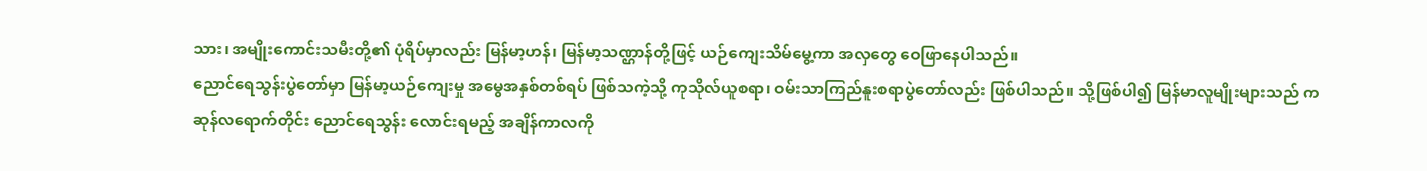သား၊ အမျိုးကောင်းသမီးတို့၏ ပုံရိပ်မှာလည်း မြန်မာ့ဟန်၊ မြန်မာ့သဏ္ဌာန်တို့ဖြင့် ယဉ်ကျေးသိမ်မွေ့ကာ အလှတွေ ဝေဖြာနေပါသည်။
ညောင်ရေသွန်းပွဲတော်မှာ မြန်မာ့ယဉ်ကျေးမှု အမွေအနှစ်တစ်ရပ် ဖြစ်သကဲ့သို့ ကုသိုလ်ယူစရာ၊ ဝမ်းသာကြည်နူးစရာပွဲတော်လည်း ဖြစ်ပါသည်။ သို့ဖြစ်ပါ၍ မြန်မာလူမျိုးများသည် ကဆုန်လရောက်တိုင်း ညောင်ရေသွန်း လောင်းရမည့် အချိန်ကာလကို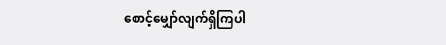စောင့်မျှော်လျက်ရှိကြပါ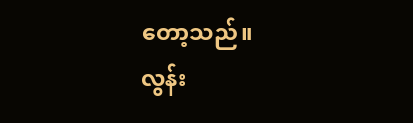တော့သည်။
လွန်း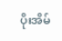ပိုးအိမ်